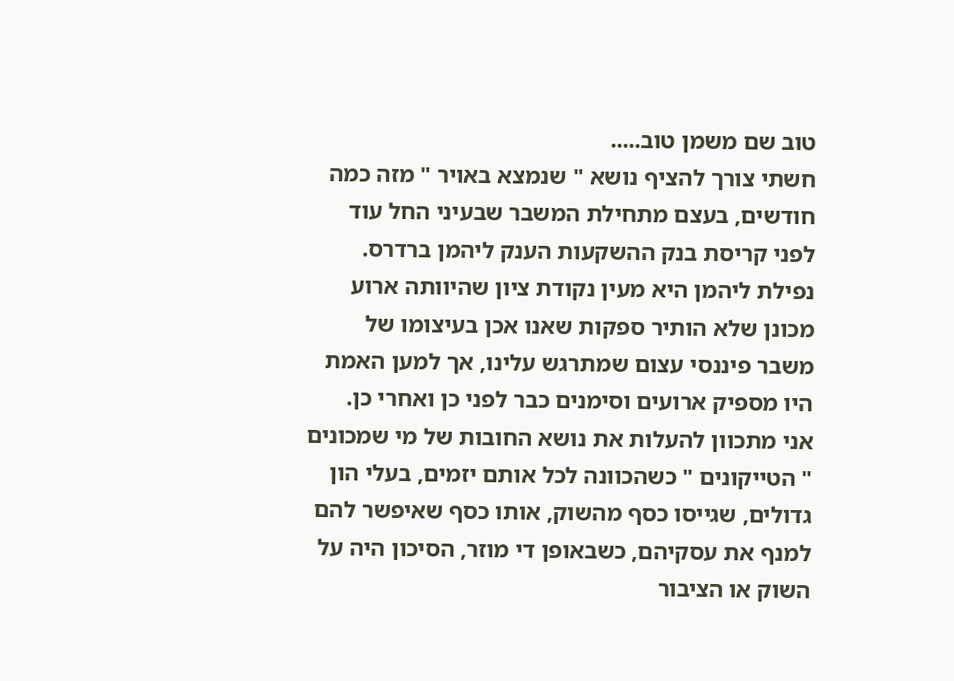טוב שם משמן טוב.....
חשתי צורך להציף נושא " שנמצא באויר " מזה כמה חודשים, בעצם מתחילת המשבר שבעיני החל עוד לפני קריסת בנק ההשקעות הענק ליהמן ברדרס. נפילת ליהמן היא מעין נקודת ציון שהיוותה ארוע מכונן שלא הותיר ספקות שאנו אכן בעיצומו של משבר פיננסי עצום שמתרגש עלינו, אך למען האמת היו מספיק ארועים וסימנים כבר לפני כן ואחרי כן.
אני מתכוון להעלות את נושא החובות של מי שמכונים " הטייקונים " כשהכוונה לכל אותם יזמים, בעלי הון גדולים, שגייסו כסף מהשוק, אותו כסף שאיפשר להם למנף את עסקיהם, כשבאופן די מוזר, הסיכון היה על השוק או הציבור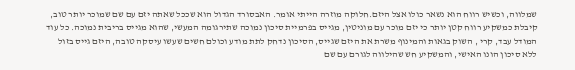שמלווה, וכשיש רווח הוא נשאר כולו אצל היזם.חלוקה מוזרה הייתי אומר. האבסורד הגדול הוא שככל שאתה יזם עם שם שמוכר יותר טוב, קיבלת כמשקיע רווח קטן יותר כי יזם מוכר עם מוניטין, מגייס בפרמיית סיכון נמוכה שתירגומה המעשי, שהוא מגייס בריבית נמוכה. כל עוד המודל עבד, קרי , השוק בגאות והמינוף משרת את היזם שגייס, הסיכון נדחק לתת מודע וכולם חשים שעשו עיסקה טובה, היזם גייס בזול ללא סיכון הונו האישי, והמשקיע חש שהילווה לגורם עם שם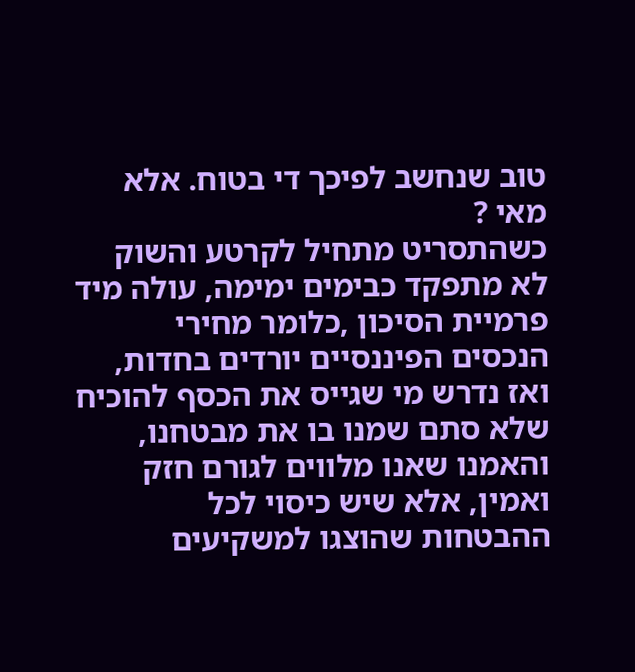טוב שנחשב לפיכך די בטוח. אלא מאי ?
כשהתסריט מתחיל לקרטע והשוק לא מתפקד כבימים ימימה, עולה מיד פרמיית הסיכון ,כלומר מחירי הנכסים הפיננסיים יורדים בחדות, ואז נדרש מי שגייס את הכסף להוכיח שלא סתם שמנו בו את מבטחנו, והאמנו שאנו מלווים לגורם חזק ואמין, אלא שיש כיסוי לכל ההבטחות שהוצגו למשקיעים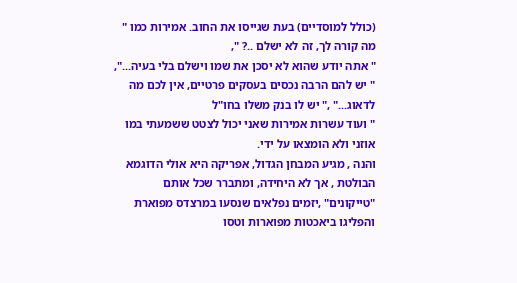(כולל למוסדיים) בעת שגייסו את החוב. אמירות כמו " מה קורה לך, זה לא ישלם ..? ",
" אתה יודע שהוא לא יסכן את שמו וישלם בלי בעיה...",
" יש להם הרבה נכסים בעסקים פרטיים, אין לכם מה לדאוג..." ," יש לו בנק משלו בחו"ל
" ועוד עשרות אמירות שאני יכול לצטט ששמעתי במו אוזני ולא הומצאו על ידי.
והנה , מגיע המבחן הגדול, אפריקה היא אולי הדוגמא הבולטת , אך לא היחידה, ומתברר שכל אותם "טייקונים" ,יזמים נפלאים שנסעו במרצדס מפוארת והפליגו ביאכטות מפוארות וטסו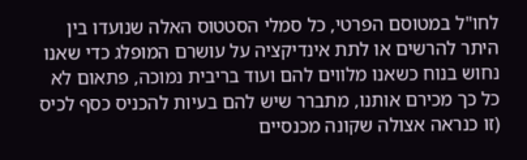לחו"ל במטוסם הפרטי, כל סמלי הסטטוס האלה שנועדו בין היתר להרשים או לתת אינדיקציה על עושרם המופלג כדי שאנו נחוש בנוח כשאנו מלווים להם ועוד בריבית נמוכה, פתאום לא כל כך מכירם אותנו, מתברר שיש להם בעיות להכניס כסף לכיס (זו כנראה אצולה שקונה מכנסיים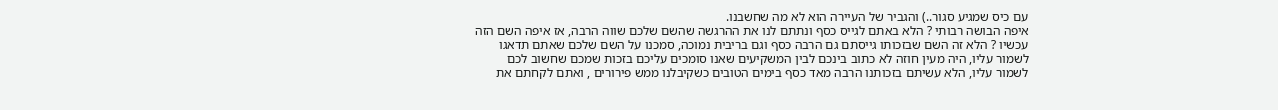עם כיס שמגיע סגור..) והגביר של העיירה הוא לא מה שחשבנו.
איפה הבושה רבותי ? הלא באתם לגייס כסף ונתתם לנו את ההרגשה שהשם שלכם שווה הרבה, אז איפה השם הזה עכשיו ? הלא זה השם שבזכותו גייסתם גם הרבה כסף וגם בריבית נמוכה, סמכנו על השם שלכם שאתם תדאגו לשמור עליו, היה מעין חוזה לא כתוב בינכם לבין המשקיעים שאנו סומכים עליכם בזכות שמכם שחשוב לכם לשמור עליו, הלא עשיתם בזכותנו הרבה מאד כסף בימים הטובים כשקיבלנו ממש פירורים , ואתם לקחתם את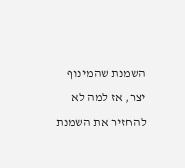השמנת שהמינוף יצר, אז למה לא להחזיר את השמנת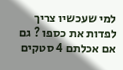למי שעכשיו צריך לפדות את כספו ? גם אם אכלתם 4 סטקים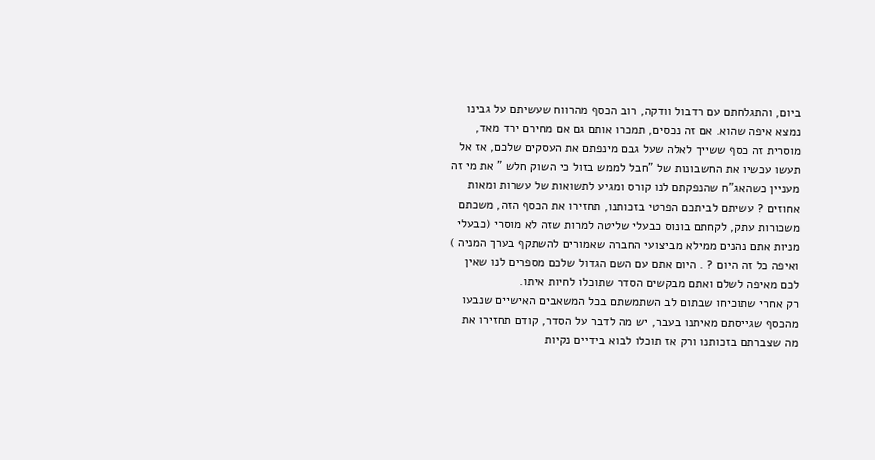ביום, והתגלחתם עם רדבול וודקה, רוב הכסף מהרווח שעשיתם על גבינו נמצא איפה שהוא. אם זה נכסים, תמכרו אותם גם אם מחירם ירד מאד, מוסרית זה כסף ששייך לאלה שעל גבם מינפתם את העסקים שלכם, אז אל תעשו עכשיו את החשבונות של "חבל לממש בזול כי השוק חלש " את מי זה מעניין כשהאג"ח שהנפקתם לנו קורס ומגיע לתשואות של עשרות ומאות אחוזים ? עשיתם לביתכם הפרטי בזכותנו, תחזירו את הכסף הזה, משכתם משכורות עתק, לקחתם בונוס כבעלי שליטה למרות שזה לא מוסרי (כבעלי מניות אתם נהנים ממילא מביצועי החברה שאמורים להשתקף בערך המניה )
ואיפה כל זה היום ? . היום אתם עם השם הגדול שלכם מספרים לנו שאין לכם מאיפה לשלם ואתם מבקשים הסדר שתוכלו לחיות איתו.
רק אחרי שתוכיחו שבתום לב השתמשתם בכל המשאבים האישיים שנבעו מהכסף שגייסתם מאיתנו בעבר, יש מה לדבר על הסדר, קודם תחזירו את מה שצברתם בזכותנו ורק אז תוכלו לבוא בידיים נקיות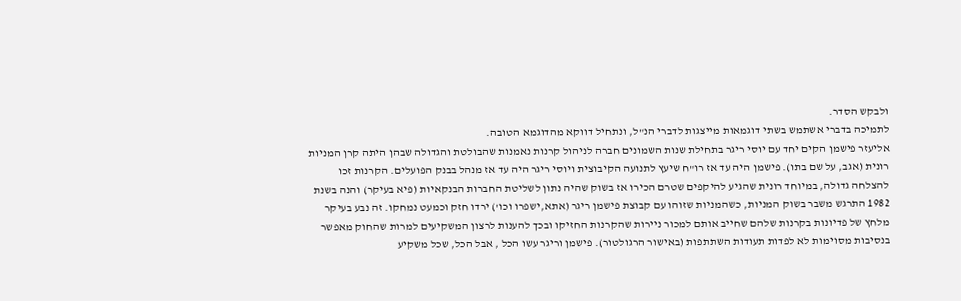ולבקש הסדר.
לתמיכה בדברי אשתמש בשתי דוגמאות מייצגות לדברי הנ"ל, ונתחיל דווקא מהדוגמא הטובה.
אליעזר פישמן הקים יחד עם יוסי ריגר בתחילת שנות השמונים חברה לניהול קרנות נאמנות שהבולטת והגדולה שבהן היתה קרן המניות רונית (אגב, על שם בתו). פישמן היה עד אז רו"ח שיעץ לתנועה הקיבוצית ויוסי ריגר היה עד אז מנהל בבנק הפועלים. הקרנות זכו להצלחה גדולה, במיוחד רונית שהגיע להיקפים שטרם הכירו אז בשוק שהיה נתון לשליטת החברות הבנקאיות (פיא בעיקר) והנה בשנת 1982 התרגש משבר בשוק המניות, כשהמניות שזוהו עם קבוצת פישמן ריגר (אתא,ישפרו וכו') ירדו חזק וכמעט נמחקו. זה נבע בעיקר מלחץ של פדיונות בקרנות שלהם שחייב אותם למכור ניירות שהקרנות החזיקו ובכך להענות לרצון המשקיעים למרות שהחוק מאפשר בנסיבות מסוימות לא לפדות תעודות השתתפות (באישור הרגולטור). פישמן וריגר עשו הכל , אבל הכל, שכל משקיע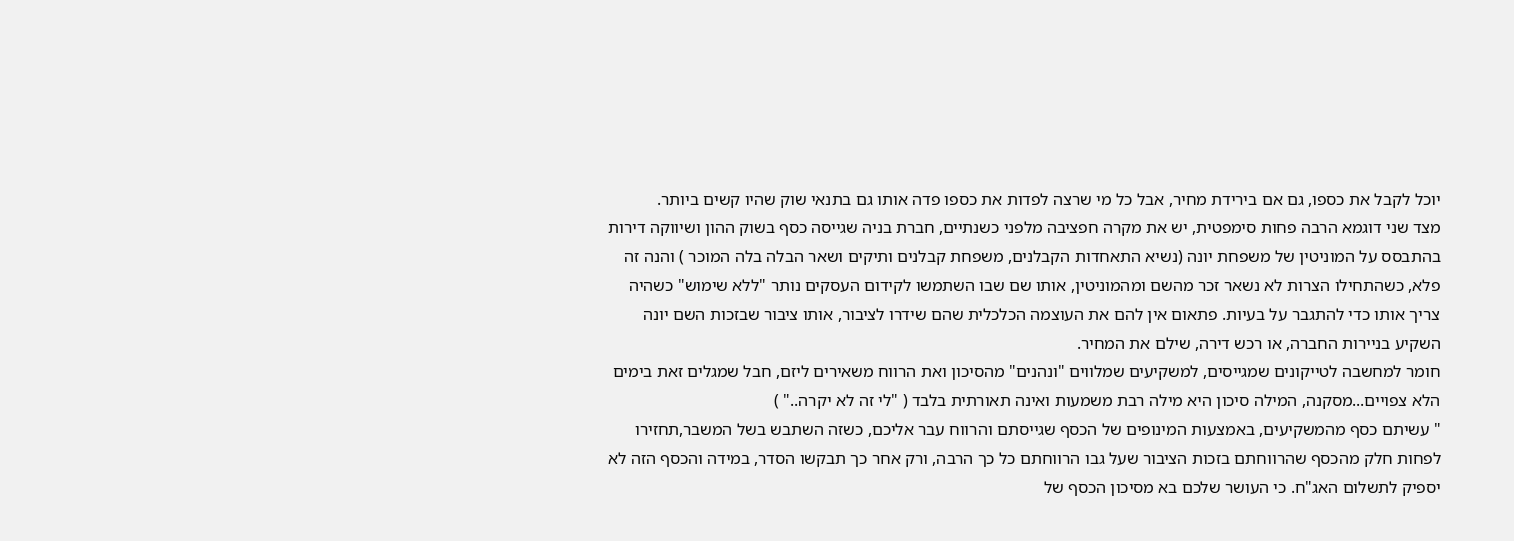יוכל לקבל את כספו, גם אם בירידת מחיר, אבל כל מי שרצה לפדות את כספו פדה אותו גם בתנאי שוק שהיו קשים ביותר.
מצד שני דוגמא הרבה פחות סימפטית, יש את מקרה חפציבה מלפני כשנתיים, חברת בניה שגייסה כסף בשוק ההון ושיווקה דירות בהתבסס על המוניטין של משפחת יונה (נשיא התאחדות הקבלנים, משפחת קבלנים ותיקים ושאר הבלה בלה המוכר ) והנה זה פלא, כשהתחילו הצרות לא נשאר זכר מהשם ומהמוניטין, אותו שם שבו השתמשו לקידום העסקים נותר "ללא שימוש" כשהיה צריך אותו כדי להתגבר על בעיות. פתאום אין להם את העוצמה הכלכלית שהם שידרו לציבור, אותו ציבור שבזכות השם יונה השקיע בניירות החברה, או רכש דירה, שילם את המחיר.
חומר למחשבה לטייקונים שמגייסים, למשקיעים שמלווים "ונהנים" מהסיכון ואת הרווח משאירים ליזם, חבל שמגלים זאת בימים הלא צפויים...מסקנה, המילה סיכון היא מילה רבת משמעות ואינה תאורתית בלבד ( "לי זה לא יקרה.." )
" עשיתם כסף מהמשקיעים, באמצעות המינופים של הכסף שגייסתם והרווח עבר אליכם, כשזה השתבש בשל המשבר,תחזירו לפחות חלק מהכסף שהרווחתם בזכות הציבור שעל גבו הרווחתם כל כך הרבה, ורק אחר כך תבקשו הסדר, במידה והכסף הזה לא יספיק לתשלום האג"ח. כי העושר שלכם בא מסיכון הכסף של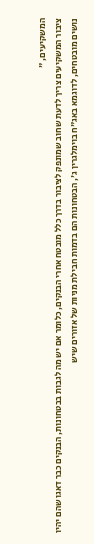המשקיעים, "
ציבור המשקיעים צריך לדעת שחוב שמונפק לציבור בדרך כלל מובטח אחרי הבנקים, כלומר אם יש מה לגבות בבטחונות, הבנקים כבר דאגו שהם יהיו נושים מובטחים, לדוגמא באג"ח בוימלגרין ג', הבטחונות הם בדמות חבילת מניות של אזורים שיש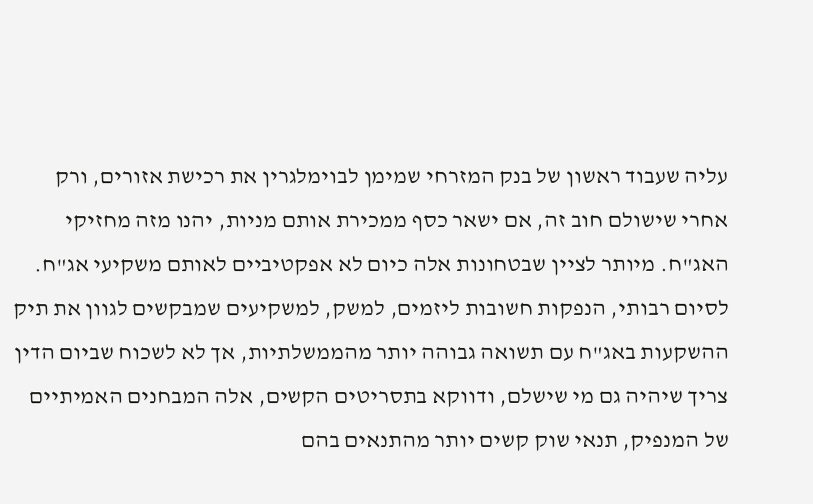עליה שעבוד ראשון של בנק המזרחי שמימן לבוימלגרין את רכישת אזורים, ורק אחרי שישולם חוב זה, אם ישאר כסף ממכירת אותם מניות, יהנו מזה מחזיקי האג"ח. מיותר לציין שבטחונות אלה כיום לא אפקטיביים לאותם משקיעי אג"ח.
לסיום רבותי, הנפקות חשובות ליזמים, למשק, למשקיעים שמבקשים לגוון את תיק ההשקעות באג"ח עם תשואה גבוהה יותר מהממשלתיות, אך לא לשכוח שביום הדין צריך שיהיה גם מי שישלם, ודווקא בתסריטים הקשים, אלה המבחנים האמיתיים של המנפיק, תנאי שוק קשים יותר מהתנאים בהם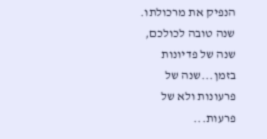הנפיק את מרכולתו.
שנה טובה לכולכם, שנה של פדיונות בזמן...שנה של פרעונות ולא של פרעות...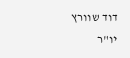דוד שוורץ
יו"ר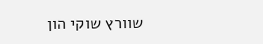שוורץ שוקי הון